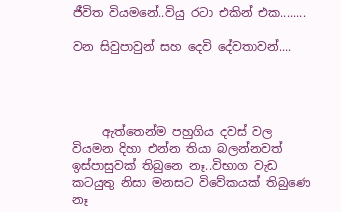ජීවිත වියමනේ..වියු රටා එකින් එක........

වන සිවුපාවුන් සහ දෙවි දේවතාවන්....




     ඇත්තෙන්ම පහුගිය දවස් වල වියමන දිහා එන්න තියා බලන්නවත් ඉස්පාසුවක් තිබුනෙ නෑ..විභාග වැඩ කටයුතු නිසා මනසට විවේකයක් තිබුණෙ නෑ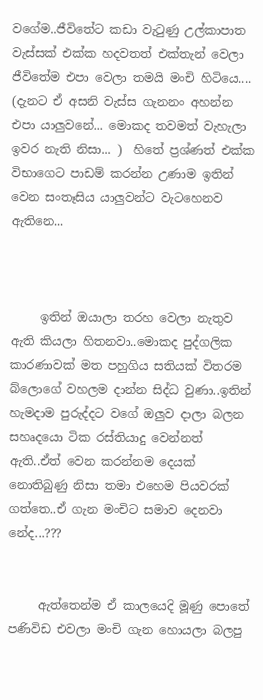වගේම..ජීවිතේට කඩා වැටුණු උල්කාපාත වැස්සක් එක්ක හදවතත් එක්තැන් වෙලා ජීවිතේම එපා වෙලා තමයි මංචි හිටියෙ.... (දැනට ඒ අසනි වැස්ස ගැනනං අහන්න එපා යාලුවනේ... මොකද තවමත් වැහැලා ඉවර නැති නිසා... )  හිතේ ප්‍රශ්ණත් එක්ක විභාගෙට පාඩම් කරන්න උණාම ඉතින් වෙන සංතෑසිය යාලුවන්ට වැටහෙනව ඇතිනෙ...



     ඉතින් ඔයාලා තරහ වෙලා නැතුව ඇති කියලා හිතනවා..මොකද පුද්ගලික කාරණාවක් මත පහුගිය සතියක් විතරම බ්ලොගේ වහලම දාන්න සිද්ධ වුණා..ඉතින් හැමදාම පුරුද්දට වගේ ඔලුව දාලා බලන සහෘදයො ටික රස්තියාදු වෙන්නත් ඇති..ඒත් වෙන කරන්නම දෙයක් නොතිබුණු නිසා තමා එහෙම පියවරක් ගත්තෙ..ඒ ගැන මංචිට සමාව දෙනවා නේද...???


     ඇත්තෙන්ම ඒ කාලයෙදි මූණු පොතේ පණිවිඩ එවලා මංචි ගැන හොයලා බලපු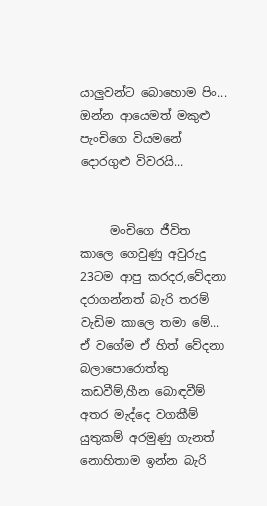යාලුවන්ට බොහොම පිං...   ඔන්න ආයෙමත් මකුළු පැංචිගෙ වියමනේ දොරගුළු විවරයි...


     මංචිගෙ ජීවිත කාලෙ ගෙවුණු අවුරුදු 23ටම ආපු කරදර,වේදනා දරාගන්නත් බැරි තරම් වැඩිම කාලෙ තමා මේ... ඒ වගේම ඒ හිත් වේදනා බලාපොරොත්තු කඩවීම්,හීන බොඳවීම් අතර මැද්දෙ වගකීම් යුතුකම් අරමුණු ගැනත් නොහිතාම ඉන්න බැරි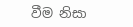වීම නිසා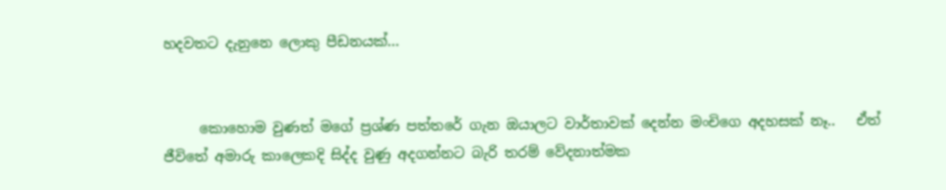හදවතට දැනුනෙ ලොකු පීඩනයක්...


     කොහොම වුණත් මගේ ප්‍රශ්ණ පත්තරේ ගැන ඔයාලට වාර්තාවක් දෙන්න මංචිගෙ අදහසක් නෑ..   ඒත් ජීවිතේ අමාරු කාලෙකදි සිද්ද වුණු අදගන්නට බැරි තරම් වේදනාත්මක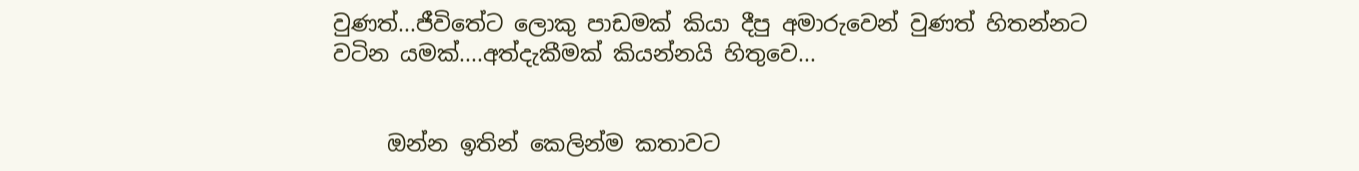වුණත්...ජීවිතේට ලොකු පාඩමක් කියා දීපු අමාරුවෙන් වුණත් හිතන්නට වටින යමක්....අත්දැකීමක් කියන්නයි හිතුවෙ...


     ඔන්න ඉතින් කෙලින්ම කතාවට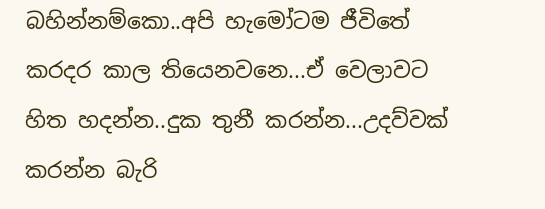බහින්නම්කො..අපි හැමෝටම ජීවිතේ කරදර කාල තියෙනවනෙ...ඒ වෙලාවට හිත හදන්න..දුක තුනී කරන්න...උදව්වක් කරන්න බැරි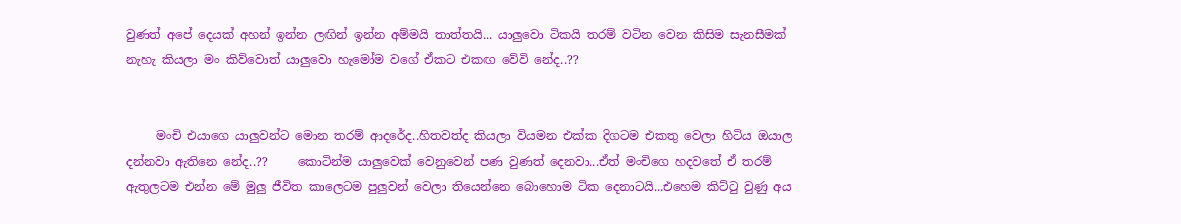වුණත් අපේ දෙයක් අහන් ඉන්න ලඟින් ඉන්න අම්මයි තාත්තයි... යාලුවො ටිකයි තරම් වටින වෙන කිසිම සැනසීමක් නැහැ කියලා මං කිව්වොත් යාලුවො හැමෝම වගේ ඒකට එකඟ වේවි නේද..??


     මංචි එයාගෙ යාලුවන්ට මොන තරම් ආදරේද..හිතවත්ද කියලා වියමන එක්ක දිගටම එකතු වෙලා හිටිය ඔයාල දන්නවා ඇතිනෙ නේද..??     කොටින්ම යාලුවෙක් වෙනුවෙන් පණ වුණත් දෙනවා...ඒත් මංචිගෙ හදවතේ ඒ තරම් ඇතුලටම එන්න මේ මුලු ජීවිත කාලෙටම පුලුවන් වෙලා තියෙන්නෙ බොහොම ටික දෙනාටයි...එහෙම කිට්ටු වුණු අය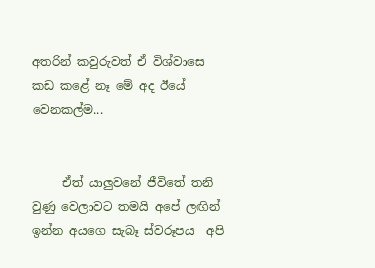අතරින් කවුරුවත් ඒ විශ්වාසෙ කඩ කළේ නෑ මේ අද ඊයේ වෙනකල්ම...


     ඒත් යාලුවනේ ජීවිතේ තනි වුණු වෙලාවට තමයි අපේ ලඟින් ඉන්න අයගෙ සැබෑ ස්වරූපය  අපි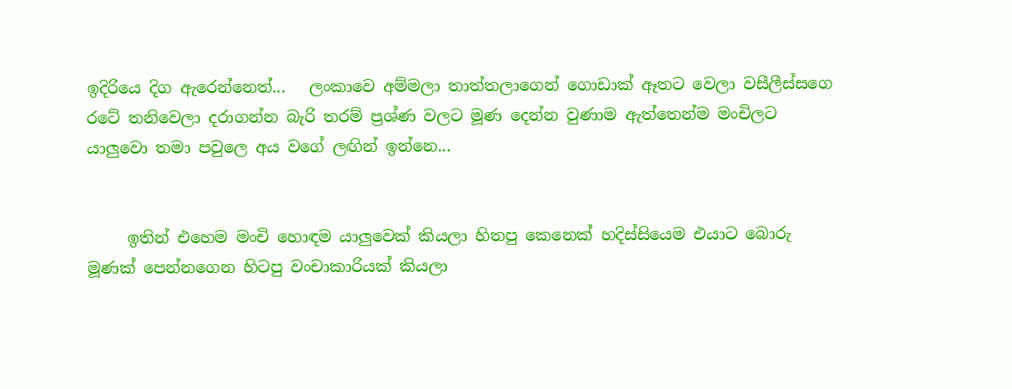ඉදිරියෙ දිග ඇරෙන්නෙත්...   ලංකාවෙ අම්මලා තාත්තලාගෙන් ගොඩාක් ඈතට වෙලා වසීලීස්සගෙ රටේ තනිවෙලා දරාගන්න බැරි තරම් ප්‍රශ්ණ වලට මූණ දෙන්න වුණාම ඇත්තෙන්ම මංචිලට යාලුවො තමා පවුලෙ අය වගේ ලඟින් ඉන්නෙ...


     ඉතින් එහෙම මංචි හොඳම යාලුවෙක් කියලා හිතපු කෙනෙක් හදිස්සියෙම එයාට බොරු මූණක් පෙන්නගෙන හිටපු වංචාකාරියක් කියලා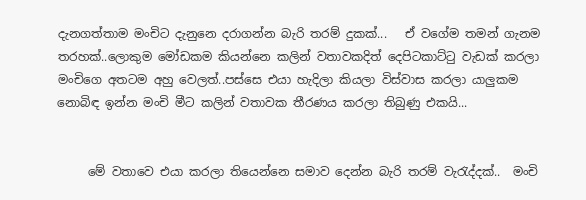දැනගත්තාම මංචිට දැනුනෙ දරාගන්න බැරි තරම් දුකක්...   ඒ වගේම තමන් ගැනම තරහක්..ලොකුම මෝඩකම කියන්නෙ කලින් වතාවකදිත් දෙපිටකාට්ටු වැඩක් කරලා මංචිගෙ අතටම අහු වෙලත්..පස්සෙ එයා හැදිලා කියලා විස්වාස කරලා යාලුකම නොබිඳ ඉන්න මංචි මීට කලින් වතාවක තීරණය කරලා තිබුණු එකයි...


     මේ වතාවෙ එයා කරලා තියෙන්නෙ සමාව දෙන්න බැරි තරම් වැරැද්දක්..  මංචි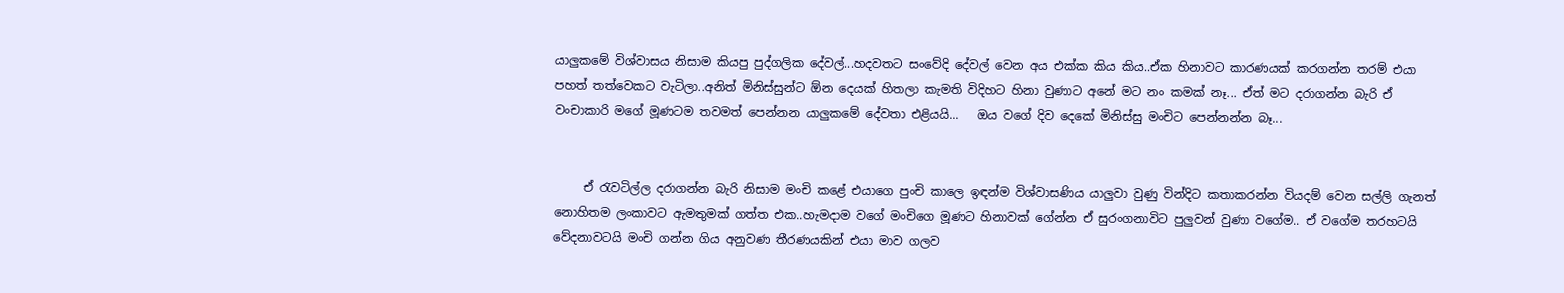යාලුකමේ විශ්වාසය නිසාම කියපු පුද්ගලික දේවල්...හදවතට සංවේදි දේවල් වෙන අය එක්ක කිය කිය..ඒක හිනාවට කාරණයක් කරගන්න තරම් එයා පහත් තත්වෙකට වැටිලා..අනිත් මිනිස්සුන්ට ඕන දෙයක් හිතලා කැමති විදිහට හිනා වුණාට අනේ මට නං කමක් නෑ... ඒත් මට දරාගන්න බැරි ඒ වංචාකාරි මගේ මූණටම තවමත් පෙන්නන යාලුකමේ දේවතා එළියයි...   ඔය වගේ දිව දෙකේ මිනිස්සු මංචිට පෙන්නන්න බෑ...


     ඒ රැවටිල්ල දරාගන්න බැරි නිසාම මංචි කළේ එයාගෙ පුංචි කාලෙ ඉඳන්ම විශ්වාසණිය යාලුවා වුණු වින්දිට කතාකරන්න වියදම් වෙන සල්ලි ගැනත් නොහිතම ලංකාවට ඇමතුමක් ගත්ත එක..හැමදාම වගේ මංචිගෙ මූණට හිනාවක් ගේන්න ඒ සුරංගනාවිට පුලුවන් වුණා වගේම.. ඒ වගේම තරහටයි වේදනාවටයි මංචි ගන්න ගිය අනුවණ තීරණයකින් එයා මාව ගලව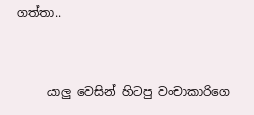ගත්තා..


     යාලු වෙසින් හිටපු වංචාකාරිගෙ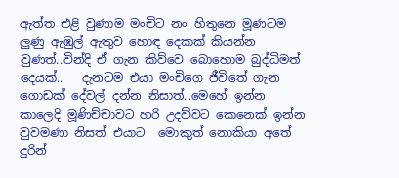ඇත්ත එළි වුණාම මංචිට නං හිතුනෙ මූණටම ලුණු ඇඹුල් ඇතුව හොඳ දෙකක් කියන්න වුණත්..වින්දි ඒ ගැන කිව්වෙ බොහොම බුද්ධිමත් දෙයක්..   දැනටම එයා මංචිගෙ ජීවිතේ ගැන ගොඩක් දේවල් දන්න නිසාත්..මෙහේ ඉන්න කාලෙදි මූණිච්චාවට හරි උදව්වට කෙනෙක් ඉන්න වුවමණා නිසත් එයාට  මොකුත් නොකියා අතේ දුරින්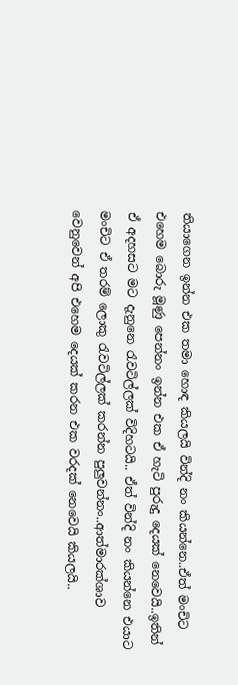තියාගෙන ඉන්න එක තමා හොඳ කියලයි වින්දි නං කියන්නෙ..ඒත් මංචිට එහෙම බොරු මූණු පෙන්නං ඉන්න එක ඒ හැටි පුරුදු දෙයක් නෙවෙයි..ඉතින් ඒ අදහසට මට දැනුනෙ රැවටිල්ලක් විදිහටයි.. ඒත් වින්දි නං කියන්නෙ එයාට මංචිට ඒ තරම් ලොකු රැවටිල්ලක් කරන්න පුලුවන්නං..ආත්මාරක්ශාව වෙනුවෙන් අපි එහෙම දෙයක් කරන එක වරදක් නෙවෙයි කියලයි..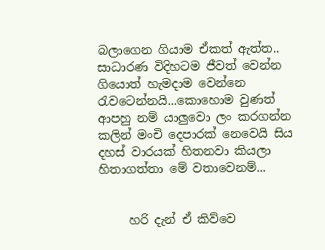බලාගෙන ගියාම ඒකත් ඇත්ත.. සාධාරණ විදිහටම ජීවත් වෙන්න ගියොත් හැමදාම වෙන්නෙ රැවටෙන්නයි...කොහොම වුණත් ආපහු නම් යාලුවො ලං කරගන්න කලින් මංචි දෙපාරක් නෙවෙයි සිය දහස් වාරයක් හිතනවා කියලා හිතාගත්තා මේ වතාවෙනම්...


     හරි දැන් ඒ කිව්වෙ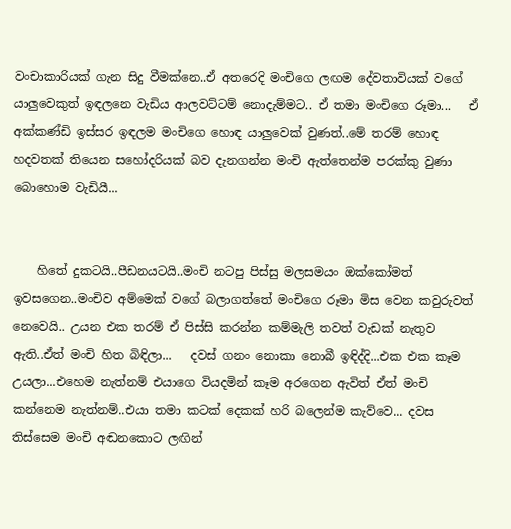වංචාකාරියක් ගැන සිදු වීමක්නෙ..ඒ අතරෙදි මංචිගෙ ලඟම දේවතාවියක් වගේ යාලුවෙකුත් ඉඳලනෙ වැඩිය ආලවට්ටම් නොදැම්මට.. ඒ තමා මංචිගෙ රූමා...   ඒ අක්කණ්ඩි ඉස්සර ඉඳලම මංචිගෙ හොඳ යාලුවෙක් වුණත්..මේ තරම් හොඳ හදවතක් තියෙන සහෝදරියක් බව දැනගන්න මංචි ඇත්තෙන්ම පරක්කු වුණා බොහොම වැඩියී...


    හිතේ දුකටයි..පීඩනයටයි..මංචි නටපු පිස්සු මලසමයං ඔක්කෝමත් ඉවසගෙන..මංචිව අම්මෙක් වගේ බලාගත්තේ මංචිගෙ රූමා මිස වෙන කවුරුවත් නෙවෙයි.. උයන එක තරම් ඒ පිස්සි කරන්න කම්මැලි තවත් වැඩක් නැතුව ඇති..ඒත් මංචි හිත බිඳිලා...   දවස් ගනං නොකා නොබී ඉඳිද්දි...එක එක කෑම උයලා...එහෙම නැත්නම් එයාගෙ වියදමින් කෑම අරගෙන ඇවිත් ඒත් මංචි කන්නෙම නැත්නම්..එයා තමා කටක් දෙකක් හරි බලෙන්ම කැව්වෙ... දවස තිස්සෙම මංචි අඬනකොට ලඟින්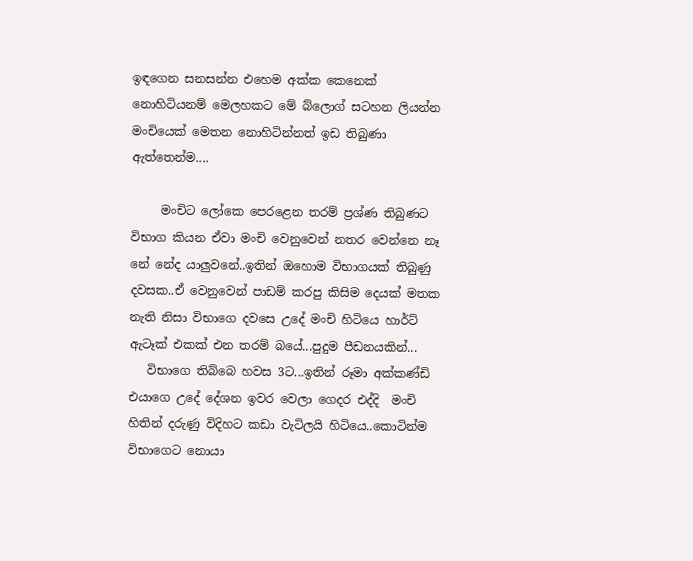ඉඳගෙන සනසන්න එහෙම අක්ක කෙනෙක් නොහිටියනම් මෙලහකට මේ බ්ලොග් සටහන ලියන්න මංචියෙක් මෙතන නොහිටින්නත් ඉඩ තිබුණා ඇත්තෙන්ම....

     මංචිට ලෝකෙ පෙරළෙන තරම් ප්‍රශ්ණ තිබුණට විභාග කියන ඒවා මංචි වෙනුවෙන් නතර වෙන්නෙ නෑ නේ නේද යාලුවනේ..ඉතින් ඔහොම විභාගයක් තිබුණු දවසක..ඒ වෙනුවෙන් පාඩම් කරපු කිසිම දෙයක් මතක නැති නිසා විභාගෙ දවසෙ උදේ මංචි හිටියෙ හාර්ට් ඇටෑක් එකක් එන තරම් බයේ...පුදුම පීඩනයකින්...
   විභාගෙ තිබ්බෙ හවස 3ට...ඉතින් රූමා අක්කණ්ඩි එයාගෙ උදේ දේශන ඉවර වෙලා ගෙදර එද්දි  මංචි හිතින් දරුණු විදිහට කඩා වැටිලයි හිටියෙ..කොටින්ම විභාගෙට නොයා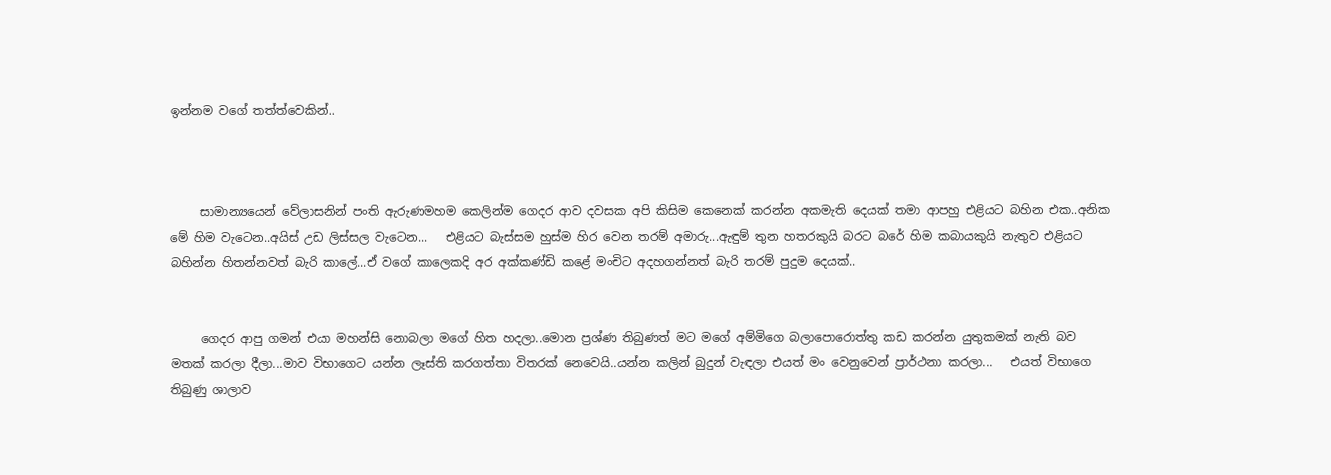ඉන්නම වගේ තත්ත්වෙකින්..



     සාමාන්‍යයෙන් වේලාසනින් පංති ඇරුණමහම කෙලින්ම ගෙදර ආව දවසක අපි කිසිම කෙනෙක් කරන්න අකමැති දෙයක් තමා ආපහු එළියට බහින එක..අනික මේ හිම වැටෙන..අයිස් උඩ ලිස්සල වැටෙන...   එළියට බැස්සම හුස්ම හිර වෙන තරම් අමාරු...ඇඳුම් තුන හතරකුයි බරට බරේ හිම කබායකුයි නැතුව එළියට බහින්න හිතන්නවත් බැරි කාලේ...ඒ වගේ කාලෙකදි අර අක්කණ්ඩි කළේ මංචිට අදහගන්නත් බැරි තරම් පුදුම දෙයක්..


     ගෙදර ආපු ගමන් එයා මහන්සි නොබලා මගේ හිත හදලා..මොන ප්‍රශ්ණ තිබුණත් මට මගේ අම්මිගෙ බලාපොරොත්තු කඩ කරන්න යුතුකමක් නැති බව මතක් කරලා දීලා...මාව විභාගෙට යන්න ලෑස්ති කරගත්තා විතරක් නෙවෙයි..යන්න කලින් බුදුන් වැඳලා එයත් මං වෙනුවෙන් ප්‍රාර්ථනා කරලා...   එයත් විභාගෙ තිබුණු ශාලාව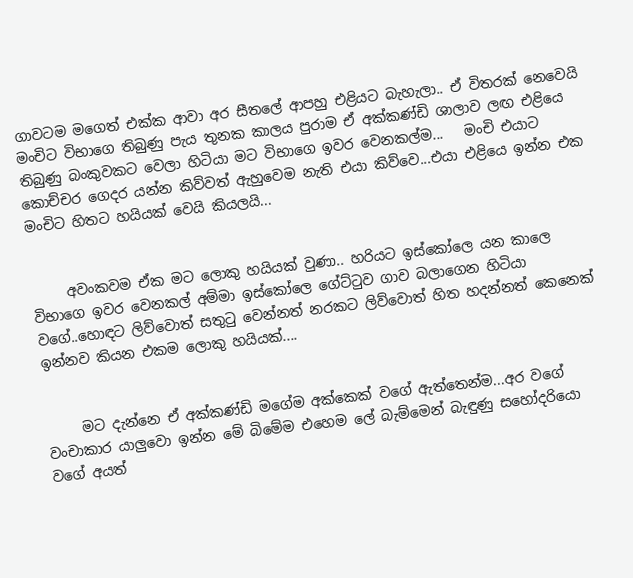ගාවටම මගෙත් එක්ක ආවා අර සීතලේ ආපහු එළියට බැහැලා.. ඒ විතරක් නෙවෙයි මංචිට විභාගෙ තිබුණු පැය තුනක කාලය පුරාම ඒ අක්කණ්ඩි ශාලාව ලඟ එළියෙ තිබුණු බංකුවකට වෙලා හිටියා මට විභාගෙ ඉවර වෙනකල්ම...   මංචි එයාට කොච්චර ගෙදර යන්න කිව්වත් ඇහුවෙම නැති එයා කිව්වෙ...එයා එළියෙ ඉන්න එක මංචිට හිතට හයියක් වෙයි කියලයි...


     අවංකවම ඒක මට ලොකු හයියක් වුණා.. හරියට ඉස්කෝලෙ යන කාලෙ විභාගෙ ඉවර වෙනකල් අම්මා ඉස්කෝලෙ ගේට්ටුව ගාව බලාගෙන හිටියා වගේ..හොඳට ලිව්වොත් සතුටු වෙන්නත් නරකට ලිව්වොත් හිත හදන්නත් කෙනෙක් ඉන්නව කියන එකම ලොකු හයියක්....


     මට දැන්නෙ ඒ අක්කණ්ඩි මගේම අක්කෙක් වගේ ඇත්තෙන්ම...අර වගේ වංචාකාර යාලුවො ඉන්න මේ බිමේම එහෙම ලේ බැම්මෙන් බැඳුණු සහෝදරියො වගේ අයත්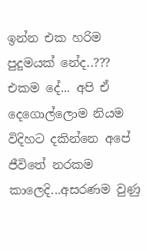ඉන්න එක හරිම පුදුමයක් නේද..??? එකම දේ... අපි ඒ දෙගොල්ලොම නියම විදිහට දකින්නෙ අපේ ජීවිතේ නරකම කාලෙදි...අසරණම වුණු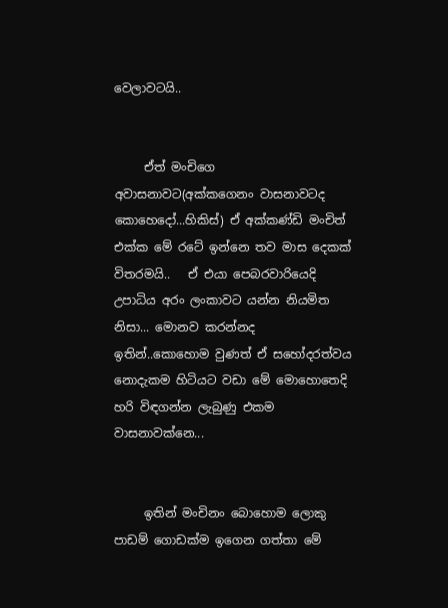වෙලාවටයි..


     ඒත් මංචිගෙ අවාසනාවට(අක්කගෙනං වාසනාවටද කොහෙදෝ...හිකිස්) ඒ අක්කණ්ඩි මංචිත් එක්ක මේ රටේ ඉන්නෙ තව මාස දෙකක් විතරමයි..   ඒ එයා පෙබරවාරියෙදි  උපාධිය අරං ලංකාවට යන්න නියමිත නිසා... මොනව කරන්නද ඉතින්..කොහොම වුණත් ඒ සහෝදරත්වය නොදැකම හිටියට වඩා මේ මොහොතෙදි හරි විඳගන්න ලැබුණු එකම වාසනාවක්නෙ...


     ඉතින් මංචිනං බොහොම ලොකු පාඩම් ගොඩක්ම ඉගෙන ගත්තා මේ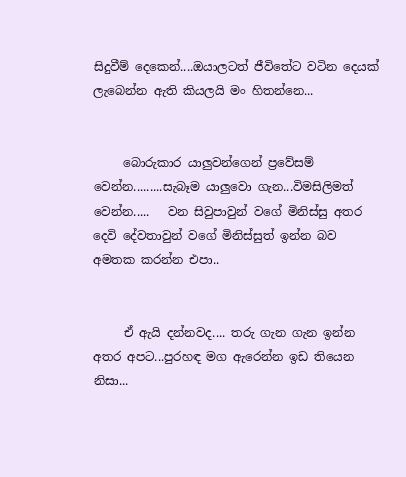සිදුවීම් දෙකෙන්....ඔයාලටත් ජීවිතේට වටින දෙයක් ලැබෙන්න ඇති කියලයි මං හිතන්නෙ...


     බොරුකාර යාලුවන්ගෙන් ප්‍රවේසම් වෙන්න.........සැබෑම යාලුවො ගැන...විමසිලිමත් වෙන්න.....   වන සිවුපාවුන් වගේ මිනිස්සු අතර දෙවි දේවතාවුන් වගේ මිනිස්සුත් ඉන්න බව අමතක කරන්න එපා..


     ඒ ඇයි දන්නවද.... තරු ගැන ගැන ඉන්න අතර අපට...පුරහඳ මග ඇරෙන්න ඉඩ තියෙන නිසා...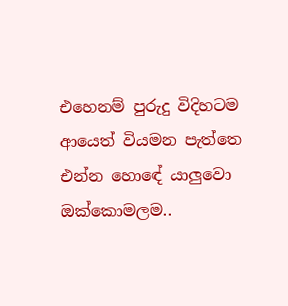එහෙනම් පුරුදු විදිහටම ආයෙත් වියමන පැත්තෙ එන්න හොඳේ යාලුවො ඔක්කොමලම..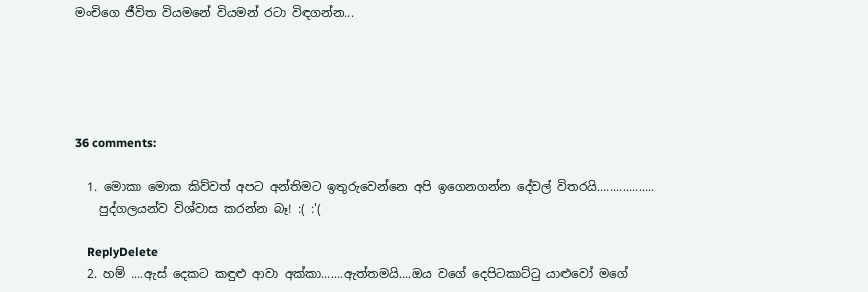මංචිගෙ ජීවිත වියමනේ වියමන් රටා විඳගන්න...





36 comments:

  1. මොකා මොක කිව්වත් අපට අන්තිමට ඉතුරුවෙන්නෙ අපි ඉගෙනගන්න දේවල් විතරයි..................
    පුද්ගලයන්ව විශ්වාස කරන්න බෑ! :( :'(

    ReplyDelete
  2. හම් ....ඇස් දෙකට කඳුළු ආවා අක්කා.......ඇත්තමයි....ඔය වගේ දෙපිටකාට්ටු යාළුවෝ මගේ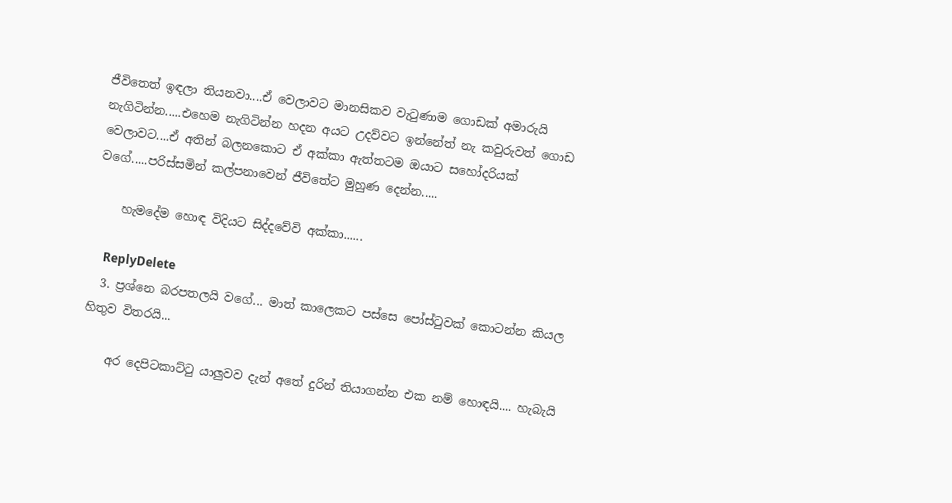ජීවිතෙත් ඉඳලා තියනවා....ඒ වෙලාවට මානසිකව වැටුණාම ගොඩක් අමාරුයි නැගිටින්න.....එහෙම නැගිටින්න හදන අයට උදව්වට ඉන්නේත් නැ කවුරුවත් ගොඩ වෙලාවට....ඒ අතින් බලනකොට ඒ අක්කා ඇත්තටම ඔයාට සහෝදරියක් වගේ.....පරිස්සමින් කල්පනාවෙන් ජීවිතේට මුහුණ දෙන්න.....

    හැමදේම හොඳ විදියට සිද්දවේවි අක්කා......

    ReplyDelete
  3. ප්‍රශ්නෙ බරපතලයි වගේ... මාත් කාලෙකට පස්සෙ ‍පෝස්ටුවක් කොටන්න කියල හිතුව විතරයි...

    අර දෙපිටකාට්ටු යාලුවව දැන් අතේ දුරින් තියාගන්න එක නම් හොඳයි.... හැබැයි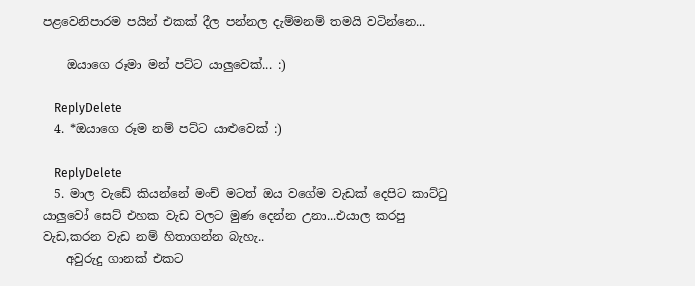පළවෙනිපාරම පයින් එකක් දීල පන්නල දැම්මනම් තමයි වටින්නෙ...

    ඔයාගෙ රූමා මන් පට්ට යාලුවෙක්... :)

    ReplyDelete
  4. *ඔයාගෙ රූම නම් පට්ට යාළුවෙක් :)

    ReplyDelete
  5. මාල වැඩේ කියන්නේ මංච් මටත් ඔය වගේම වැඩක් දෙපිට කාට්ටු යාලුවෝ සෙට් එහක වැඩ වලට මුණ දෙන්න උනා...එයාල කරපු වැඩ,කරන වැඩ නම් හිතාගන්න බැහැ..
    අවුරුදු ගානක් එකට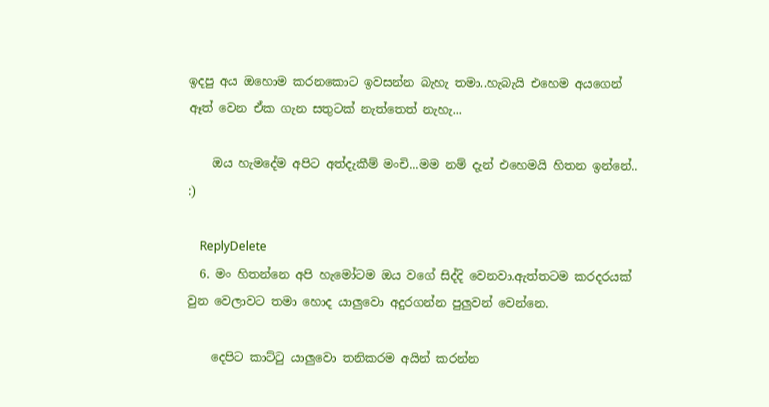ඉදපු අය ඔහොම කරනකොට ඉවසන්න බැහැ තමා..හැබැයි එහෙම අයගෙන් ඈත් වෙන ඒක ගැන සතුටක් නැත්තෙත් නැහැ...

    ඔය හැමදේම අපිට අත්දැකීම් මංචි...මම නම් දැන් එහෙමයි හිතන ඉන්නේ.. :)

    ReplyDelete
  6. මං හිතන්නෙ අපි හැමෝටම ඔය වගේ සිද්දි වෙනවා.ඇත්තටම කරදරයක් වුන වෙලාවට තමා හොද යාලුවො අදුරගන්න පුලුවන් වෙන්නෙ.

    දෙපිට කාට්ටු යාලුවො තනිකරම අයින් කරන්න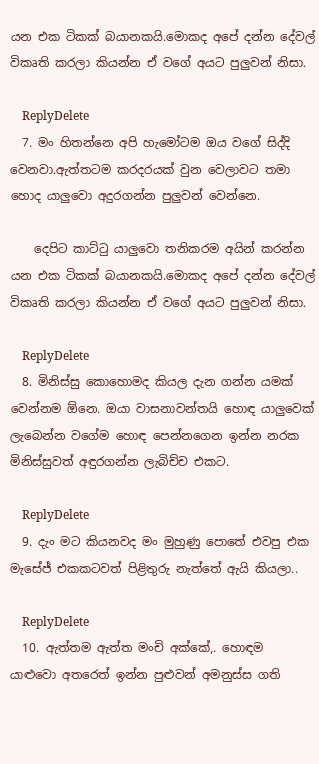යන එක ටිකක් බයානකයි.මොකද අපේ දන්න දේවල් විකෘති කරලා කියන්න ඒ වගේ අයට පුලුවන් නිසා.

    ReplyDelete
  7. මං හිතන්නෙ අපි හැමෝටම ඔය වගේ සිද්දි වෙනවා.ඇත්තටම කරදරයක් වුන වෙලාවට තමා හොද යාලුවො අදුරගන්න පුලුවන් වෙන්නෙ.

    දෙපිට කාට්ටු යාලුවො තනිකරම අයින් කරන්න යන එක ටිකක් බයානකයි.මොකද අපේ දන්න දේවල් විකෘති කරලා කියන්න ඒ වගේ අයට පුලුවන් නිසා.

    ReplyDelete
  8. මිනිස්සු කොහොමද කියල දැන ගන්න යමක් වෙන්නම ඕනෙ. ඔයා වාසනාවන්තයි හොඳ යාලුවෙක් ලැබෙන්න වගේම හොඳ පෙන්නගෙන ඉන්න නරක මිනිස්සුවත් අඳුරගන්න ලැබිච්ච එකට.

    ReplyDelete
  9. දැං මට කියනවද මං මුහුණු පොතේ එවපු එක මැසේජ් එකකටවත් පිළිතුරු නැත්තේ ඇයි කියලා..

    ReplyDelete
  10. ඇත්තම ඇත්ත මංචි අක්කේ,. හොඳම යාළුවො අතරෙත් ඉන්න පුළුවන් අමනුස්ස ගති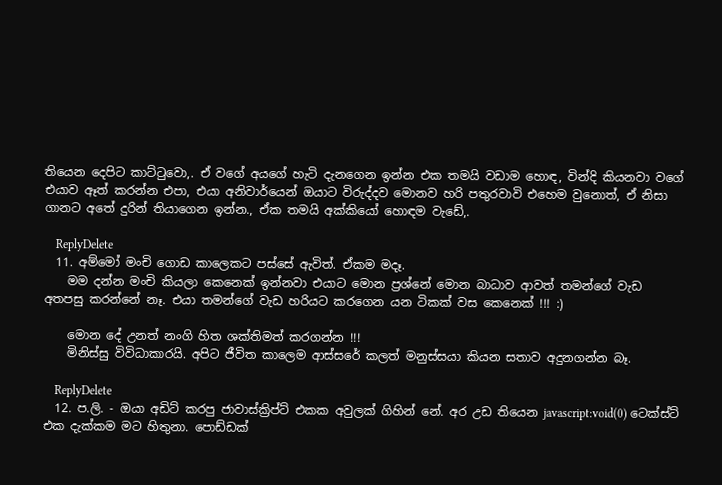තියෙන දෙපිට කාට්ටුවො,. ඒ වගේ අයගේ හැටි දැනගෙන ඉන්න එක තමයි වඩාම හොඳ, වින්දි කියනවා වගේ එයාව ඈත් කරන්න එපා, එයා අනිවාර්යෙන් ඔයාට විරුද්දව මොනව හරි පතුරවාවි එහෙම වුනොත්, ඒ නිසා ගානට අතේ දුරින් තියාගෙන ඉන්න., ඒක තමයි අක්කියෝ හොඳම වැඩේ,.

    ReplyDelete
  11. අම්මෝ මංචි ගොඩ කාලෙකට පස්සේ ඇවිත්. ඒකම මදෑ.
    මම දන්න මංචි කියලා කෙනෙක් ඉන්නවා එයාට මොන ප්‍රශ්නේ මොන බාධාව ආවත් තමන්ගේ වැඩ අතපසු කරන්නේ නෑ. එයා තමන්ගේ වැඩ හරියට කරගෙන යන ටිකක් වස කෙනෙක් !!! :)

    මොන දේ උනත් නංගි හිත ශක්තිමත් කරගන්න !!!
    මිනිස්සු විවිධාකාරයි. අපිට ජීවිත කාලෙම ආස්සරේ කලත් මනුස්සයා කියන සතාව අදුනගන්න බෑ.

    ReplyDelete
  12. ප.ලි. - ඔයා අඩිට් කරපු ජාවාස්ක්‍රිප්ට් එකක අවුලක් ගිහින් නේ. අර උඩ තියෙන javascript:void(0) ටෙක්ස්ට් එක දැක්කම මට හිතුනා. පොඩ්ඩක්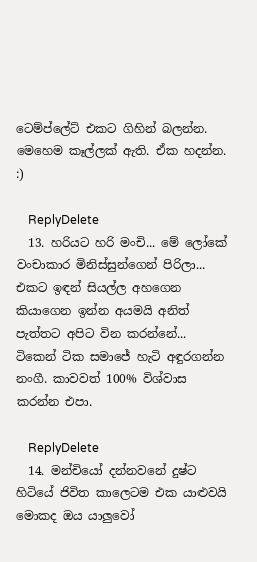ටෙම්ප්ලේට් එකට ගිහින් බලන්න. මෙහෙම කෑල්ලක් ඇති. ඒක හදන්න. :)

    ReplyDelete
  13. හරියට හරි මංචි... මේ ලෝකේ වංචාකාර මිනිස්සුන්ගෙන් පිරිලා... එකට ඉඳන් සියල්ල අහගෙන කියාගෙන ඉන්න අයමයි අනිත් පැත්තට අපිට වින කරන්නේ... ටිකෙන් ටික සමාජේ හැටි අඳුරගන්න නංගී. කාවවත් 100% විශ්වාස කරන්න එපා.

    ReplyDelete
  14. මන්චියෝ දන්නවනේ දුෂ්ට හිටියේ ජිවිත කාලෙටම එක යාළුවයි මොකද ඔය යාලුවෝ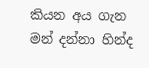කියන අය ගැන මන් දන්නා හින්ද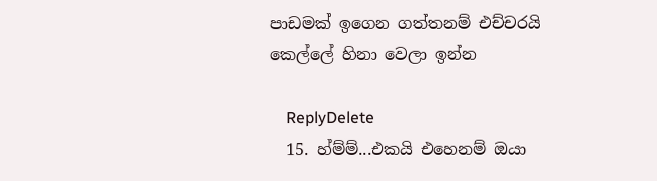පාඩමක් ඉගෙන ගත්තනම් එච්චරයි කෙල්ලේ හිනා වෙලා ඉන්න

    ReplyDelete
  15. හ්ම්ම්...එකයි එහෙනම් ඔයා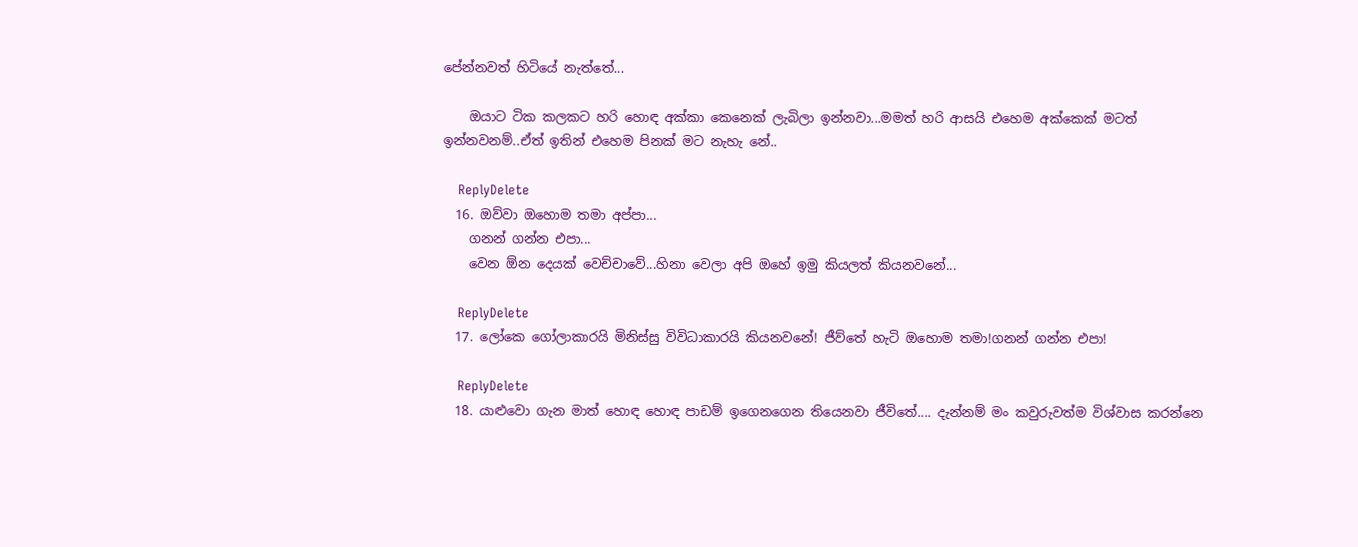පේන්නවත් හිටියේ නැත්තේ...

    ඔයාට ටික කලකට හරි හොඳ අක්කා කෙනෙක් ලැබිලා ඉන්නවා...මමත් හරි ආසයි එහෙම අක්කෙක් මටත් ඉන්නවනම්..ඒත් ඉතින් එහෙම පිනක් මට නැහැ නේ..

    ReplyDelete
  16. ඔව්වා ඔහොම තමා අප්පා...
    ගනන් ගන්න එපා...
    වෙන ඕන දෙයක් වෙච්චාවේ...හිනා වෙලා අපි ඔහේ ඉමු කියලත් කියනවනේ...

    ReplyDelete
  17. ලෝකෙ ගෝලාකාරයි මිනිස්සු විවිධාකාරයි කියනවනේ! ජීව්තේ හැටි ඔහොම තමා!ගනන් ගන්න එපා!

    ReplyDelete
  18. යාළුවො ගැන මාත් හොඳ හොඳ පාඩම් ඉගෙනගෙන තියෙනවා ජීවිතේ.... දැන්නම් මං කවුරුවත්ම විශ්වාස කරන්නෙ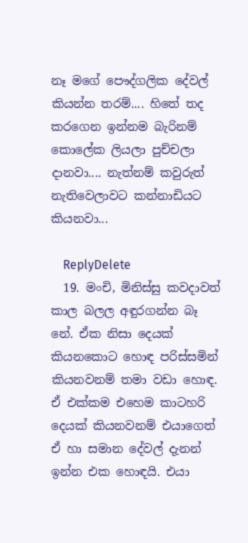නෑ මගේ පෞද්ගලික දේවල් කියන්න තරම්.... හිතේ තද කරගෙන ඉන්නම බැරිනම් කොලේක ලියලා පුච්චලා දානවා.... නැත්නම් කවුරුත් නැතිවෙලාවට කන්නාඩියට කියනවා...

    ReplyDelete
  19. මංචි, මිනිස්සු කවදාවත් කාල බලල අඳුරගන්න බෑ නේ. ඒක නිසා දෙයක් කියනකොට හොඳ පරිස්සමින් කියනවනම් තමා වඩා හොඳ. ඒ එක්කම එහෙම කාටහරි දෙයක් කියනවනම් එයාගෙත් ඒ හා සමාන දේවල් දැනන් ඉන්න එක හොඳයි. එයා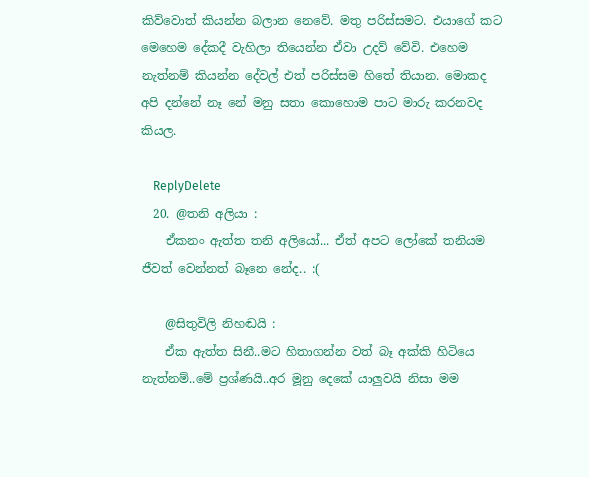කිව්වොත් කියන්න බලාන නෙවේ. මතු පරිස්සමට. එයාගේ කට මෙහෙම දේකදී වැහිලා තියෙන්න ඒවා උදව් වේවි. එහෙම නැත්නම් කියන්න දේවල් එත් පරිස්සම හිතේ තියාන. මොකද අපි දන්නේ නෑ නේ මනු සතා කොහොම පාට මාරු කරනවද කියල.

    ReplyDelete
  20. @තනි අලියා :
    ඒකනං ඇත්ත තනි අලියෝ... ඒත් අපට ලෝකේ තනියම ජීවත් වෙන්නත් බෑනෙ නේද.. :(

    @සිතුවිලි නිහඬයි :
    ඒක ඇත්ත සිනී..මට හිතාගන්න වත් බෑ අක්කි හිටියෙ නැත්නම්..මේ ප්‍රශ්ණයි..අර මූනු දෙකේ යාලුවයි නිසා මම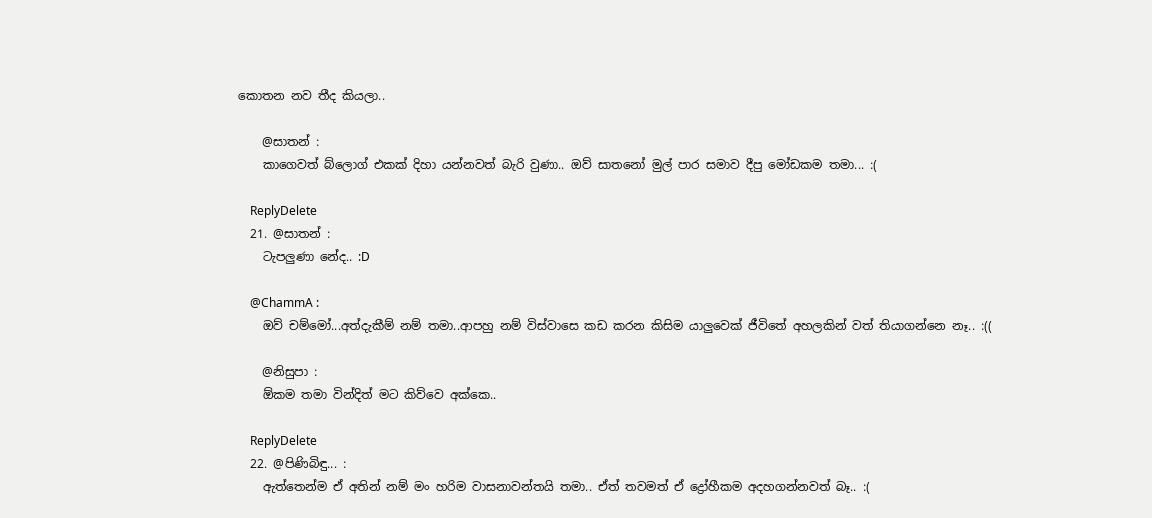කොතන නව තීද කියලා..

    @සාතන් :
    කාගෙවත් බ්ලොග් එකක් දිහා යන්නවත් බැරි වුණා.. ඔව් සාතනෝ මුල් පාර සමාව දීපු මෝඩකම තමා... :(

    ReplyDelete
  21. @සාතන් :
    ටැපලුණා නේද.. :D

    @ChammA :
    ඔව් චම්මෝ...අත්දැකීම් නම් තමා..ආපහු නම් විස්වාසෙ කඩ කරන කිසිම යාලුවෙක් ජීවිතේ අහලකින් වත් තියාගන්නෙ නෑ.. :((

    @නිසුපා :
    ඕකම තමා වින්දිත් මට කිව්වෙ අක්කෙ..

    ReplyDelete
  22. @පිණිබිඳු... :
    ඇත්තෙන්ම ඒ අතින් නම් මං හරිම වාසනාවන්තයි තමා.. ඒත් තවමත් ඒ ද්‍රෝහීකම අදහගන්නවත් බෑ.. :(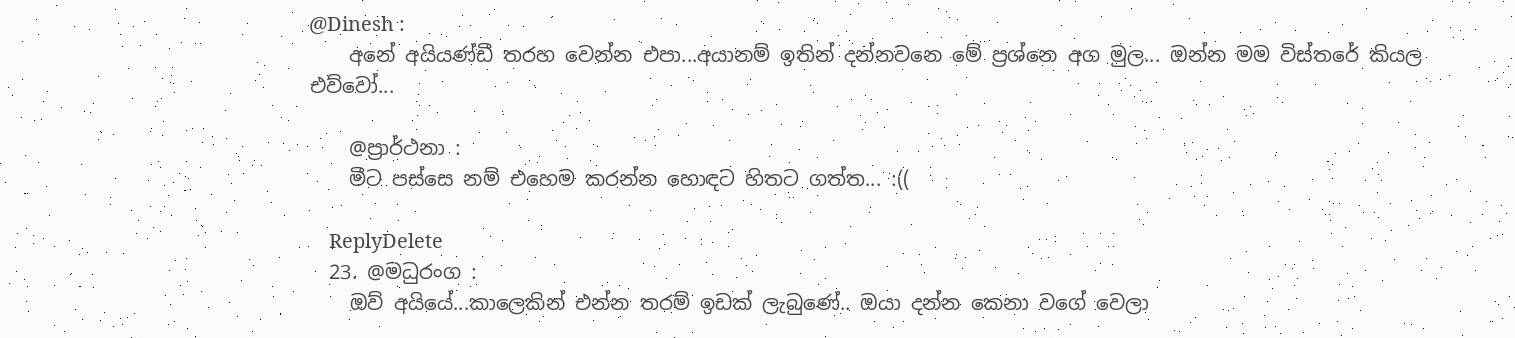@Dinesh :
    අනේ අයියණ්ඩී තරහ වෙන්න එපා...අයානම් ඉතින් දන්නවනෙ මේ ප්‍රශ්නෙ අග මුල... ඔන්න මම විස්තරේ කියල එව්වෝ...

    @ප්‍රාර්ථනා :
    මීට පස්සෙ නම් එහෙම කරන්න හොඳට හිතට ගත්ත... :((

    ReplyDelete
  23. @මධුරංග :
    ඔව් අයියේ...කාලෙකින් එන්න තරම් ඉඩක් ලැබුණේ.. ඔයා දන්න කෙනා වගේ වෙලා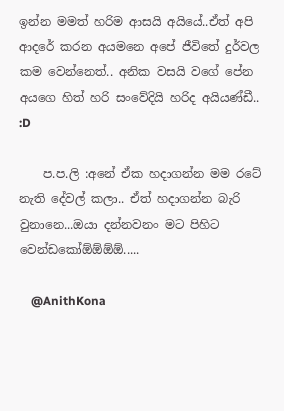ඉන්න මමත් හරිම ආසයි අයියේ..ඒත් අපි ආදරේ කරන අයමනෙ අපේ ජීවිතේ දුර්වල කම වෙන්නෙත්.. අනික වසයි වගේ පේන අයගෙ හිත් හරි සංවේදියි හරිද අයියණ්ඩී.. :D

    ප.ප.ලි :අනේ ඒක හදාගන්න මම රටේ නැති දේවල් කලා.. ඒත් හදාගන්න බැරි වුනානෙ...ඔයා දන්නවනං මට පිහිට වෙන්ඩකෝඕඕඕඕ.....

    @AnithKona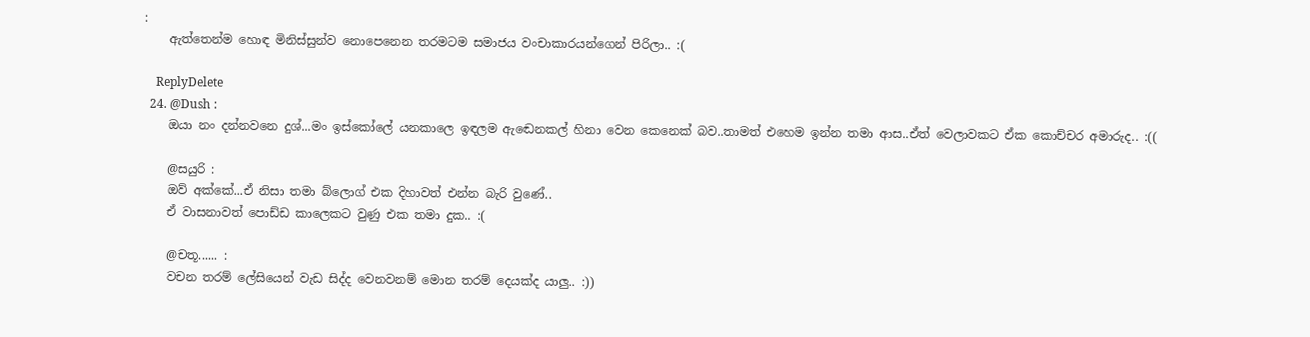:
    ඇත්තෙන්ම හොඳ මිනිස්සුන්ව නොපෙනෙන තරමටම සමාජය වංචාකාරයන්ගෙන් පිරිලා.. :(

    ReplyDelete
  24. @Dush :
    ඔයා නං දන්නවනෙ දුශ්...මං ඉස්කෝලේ යනකාලෙ ඉඳලම ඇඬෙනකල් හිනා වෙන කෙනෙක් බව..තාමත් එහෙම ඉන්න තමා ආස..ඒත් වෙලාවකට ඒක කොච්චර අමාරුද.. :((

    @සයුරි :
    ඔව් අක්කේ...ඒ නිසා තමා බ්ලොග් එක දිහාවත් එන්න බැරි වුණේ..
    ඒ වාසනාවත් පොඩ්ඩ කාලෙකට වුණු එක තමා දුක.. :(

    @චතූ...... :
    වචන තරම් ලේසියෙන් වැඩ සිද්ද වෙනවනම් මොන තරම් දෙයක්ද යාලු.. :))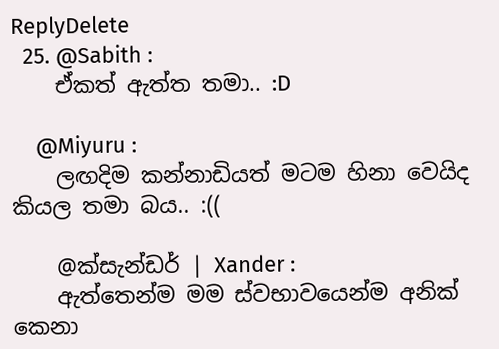ReplyDelete
  25. @Sabith :
    ඒකත් ඇත්ත තමා.. :D

    @Miyuru :
    ලඟදිම කන්නාඩියත් මටම හිනා වෙයිද කියල තමා බය.. :((

    @ක්සැන්ඩර් | Xander :
    ඇත්තෙන්ම මම ස්වභාවයෙන්ම අනික් කෙනා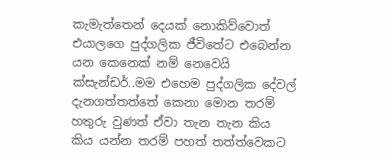කැමැත්තෙන් දෙයක් නොකිව්වොත් එයාලගෙ පුද්ගලික ජීවිතේට එබෙන්න යන කෙනෙක් නම් නෙවෙයි ක්සැන්ඩර්..මම එහෙම පුද්ගලික දේවල් දැනගත්තත්තේ කෙනා මොන තරම් හතුරු වුණත් ඒවා තැන තැන කිය කිය යන්න තරම් පහත් තත්ත්වෙකට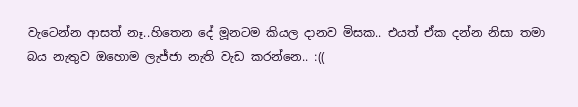වැටෙන්න ආසත් නෑ..හිතෙන දේ මූනටම කියල දානව මිසක.. එයත් ඒක දන්න නිසා තමා බය නැතුව ඔහොම ලැජ්ජා නැති වැඩ කරන්නෙ.. :((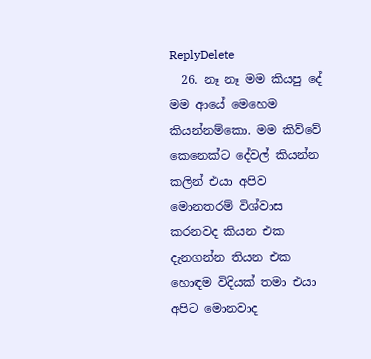ReplyDelete
  26. නෑ නෑ මම කියපු දේ මම ආයේ මෙහෙම කියන්නම්කො. මම කිව්වේ කෙනෙක්ට දේවල් කියන්න කලින් එයා අපිව මොනතරම් විශ්වාස කරනවද කියන එක දැනගන්න තියන එක හොඳම විදියක් තමා එයා අපිට මොනවාද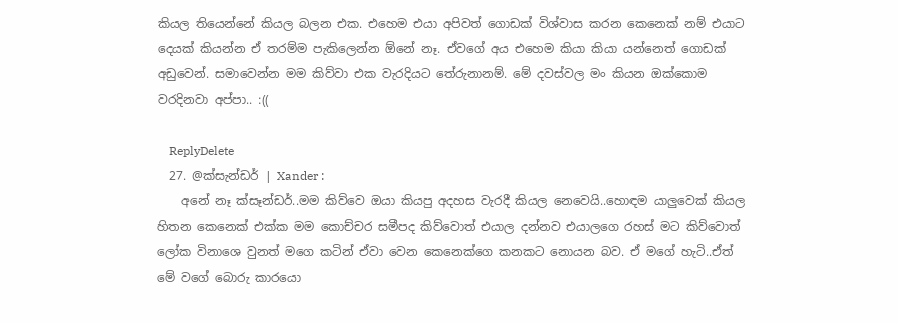කියල තියෙන්නේ කියල බලන එක. එහෙම එයා අපිවත් ගොඩක් විශ්වාස කරන කෙනෙක් නම් එයාට දෙයක් කියන්න ඒ තරම්ම පැකිලෙන්න ඕනේ නෑ. ඒවගේ අය එහෙම කියා කියා යන්නෙත් ගොඩක් අඩුවෙන්. සමාවෙන්න මම කිව්වා එක වැරදියට තේරුනානම්. මේ දවස්වල මං කියන ඔක්කොම වරදිනවා අප්පා.. :((

    ReplyDelete
  27. @ක්සැන්ඩර් | Xander :
    අනේ නෑ ක්සෑන්ඩර්..මම කිව්වෙ ඔයා කියපු අදහස වැරදී කියල නෙවෙයි..හොඳම යාලුවෙක් කියල හිතන කෙනෙක් එක්ක මම කොච්චර සමීපද කිව්වොත් එයාල දන්නව එයාලගෙ රහස් මට කිව්වොත් ලෝක විනාශෙ වුනත් මගෙ කටින් ඒවා වෙන කෙනෙක්ගෙ කනකට නොයන බව. ඒ මගේ හැටි..ඒත් මේ වගේ බොරු කාරයො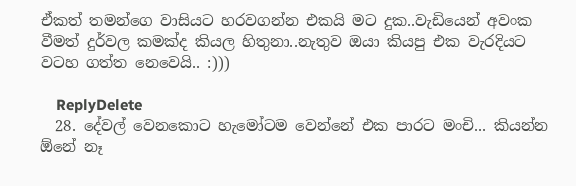ඒකත් තමන්ගෙ වාසියට හරවගන්න එකයි මට දුක..වැඩියෙන් අවංක වීමත් දුර්වල කමක්ද කියල හිතුනා..නැතුව ඔයා කියපු එක වැරදියට වටහ ගත්ත නෙවෙයි.. :)))

    ReplyDelete
  28. දේවල් වෙනකොට හැමෝටම වෙන්නේ එක පාරට මංචි... කියන්න ඕනේ නෑ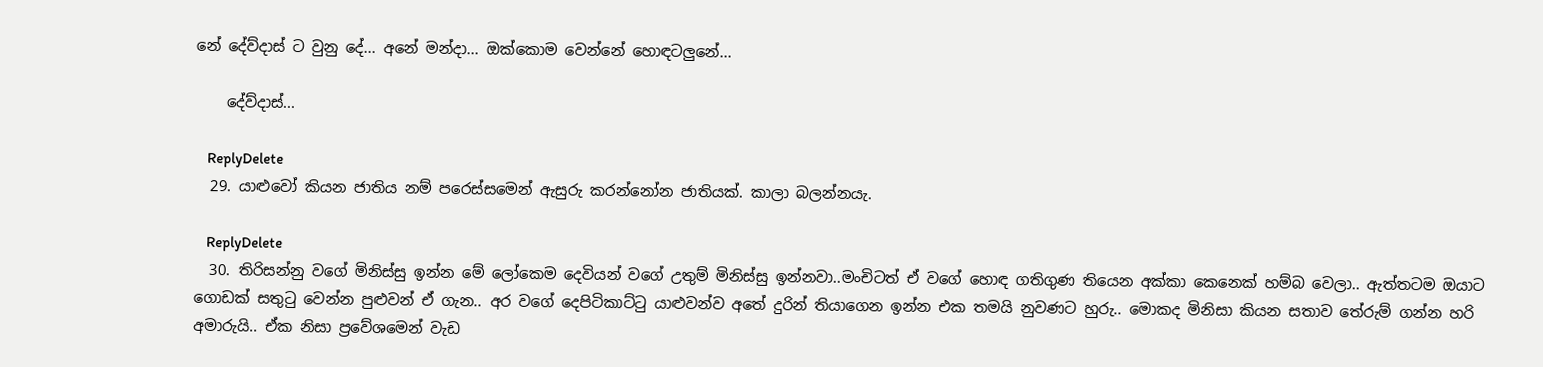නේ දේව්දාස් ට වුනු දේ... අනේ මන්දා... ඔක්කොම වෙන්නේ හොඳටලුනේ...

    දේව්දාස්...

    ReplyDelete
  29. යාළුවෝ කියන ජාතිය නම් පරෙස්සමෙන් ඇසුරු කරන්නෝන ජාතියක්. කාලා බලන්නයැ.

    ReplyDelete
  30. තිරිසන්නු වගේ මිනිස්සු ඉන්න මේ ලෝකෙම දෙවියන් වගේ උතුම් මිනිස්සු ඉන්නවා..මංචිටත් ඒ වගේ හොඳ ගතිගුණ තියෙන අක්කා කෙනෙක් හම්බ වෙලා.. ඇත්තටම ඔයාට ගොඩක් සතුටු වෙන්න පුළුවන් ඒ ගැන.. අර වගේ දෙපිටිකාට්ටු යාළුවන්ව අතේ දුරින් තියාගෙන ඉන්න එක තමයි නුවණට හුරු.. මොකද මිනිසා කියන සතාව තේරුම් ගන්න හරි අමාරුයි.. ඒක නිසා ප්‍රවේශමෙන් වැඩ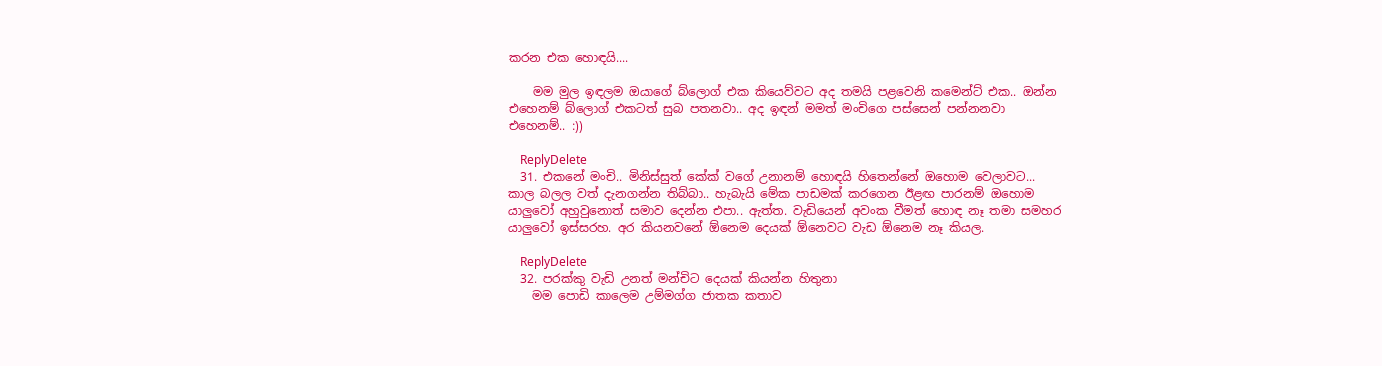කරන එක හොඳයි....

    මම මුල ඉඳලම ඔයාගේ බ්ලොග් එක කියෙව්වට අද තමයි පළවෙනි කමෙන්ට් එක.. ඔන්න එහෙනම් බ්ලොග් එකටත් සුබ පතනවා.. අද ඉඳන් මමත් මංචිගෙ පස්සෙන් පන්නනවා එහෙනම්.. :))

    ReplyDelete
  31. එකනේ මංචි.. මිනිස්සුත් කේක් වගේ උනානම් හොඳයි හිතෙන්නේ ඔහොම වෙලාවට... කාල බලල වත් දැනගන්න තිබ්බා.. හැබැයි මේක පාඩමක් කරගෙන ඊළඟ පාරනම් ඔහොම යාලුවෝ අහුවුනොත් සමාව දෙන්න එපා.. ඇත්ත. වැඩියෙන් අවංක වීමත් හොඳ නෑ තමා සමහර යාලුවෝ ඉස්සරහ. අර කියනවනේ ඕනෙම දෙයක් ඕනෙවට වැඩ ඕනෙම නෑ කියල.

    ReplyDelete
  32. පරක්කු වැඩි උනත් මන්චිට දෙයක් කියන්න හිතුනා
    මම පොඩි කාලෙම උම්මග්ග ජාතක කතාව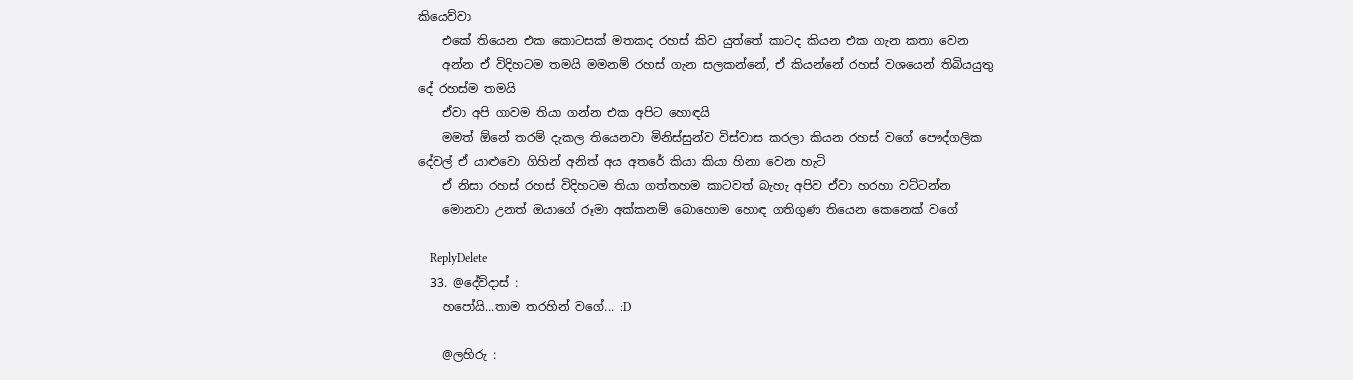කියෙව්වා
    එකේ තියෙන එක කොටසක් මතකද රහස් කිව යුත්තේ කාටද කියන එක ගැන කතා වෙන
    අන්න ඒ විදිහටම තමයි මමනම් රහස් ගැන සලකන්නේ, ඒ කියන්නේ රහස් වශයෙන් තිබියයුතු දේ රහස්ම තමයි
    ඒවා අපි ගාවම තියා ගන්න එක අපිට හොඳයි
    මමත් ඕනේ තරම් දැකල තියෙනවා මිනිස්සුන්ව විස්වාස කරලා කියන රහස් වගේ පෞද්ගලික දේවල් ඒ යාළුවො ගිහින් අනිත් අය අතරේ කියා කියා හිනා වෙන හැටි
    ඒ නිසා රහස් රහස් විදිහටම තියා ගත්තහම කාටවත් බැහැ අපිව ඒවා හරහා වට්ටන්න
    මොනවා උනත් ඔයාගේ රූමා අක්කනම් බොහොම හොඳ ගතිගුණ තියෙන කෙනෙක් වගේ

    ReplyDelete
  33. @දේව්දාස් :
    හපෝයි...තාම තරහින් වගේ... :D

    @ලහිරු :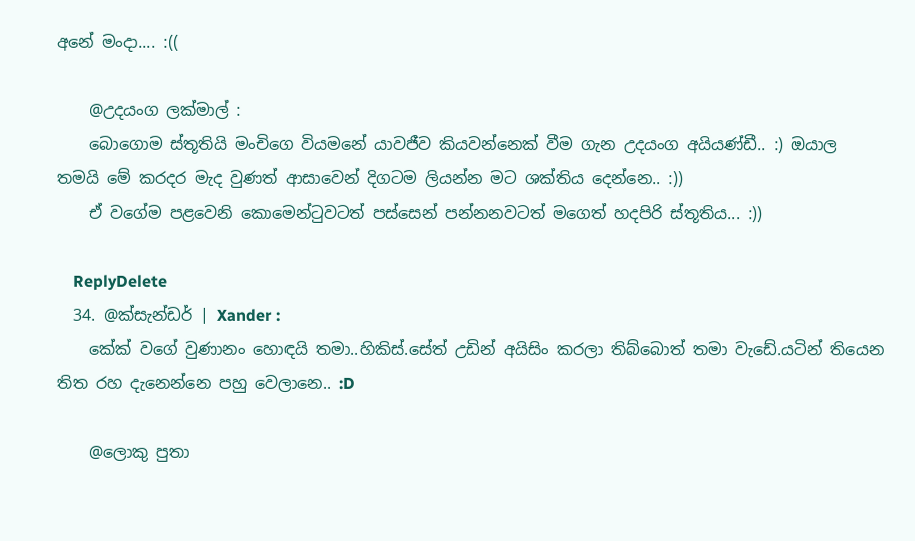අනේ මංදා.... :((

    @උදයංග ලක්මාල් :
    බොගොම ස්තූතියි මංචිගෙ වියමනේ යාවජීව කියවන්නෙක් වීම ගැන උදයංග අයියණ්ඩී.. :) ඔයාල තමයි මේ කරදර මැද වුණත් ආසාවෙන් දිගටම ලියන්න මට ශක්තිය දෙන්නෙ.. :))
    ඒ වගේම පළවෙනි කොමෙන්ටුවටත් පස්සෙන් පන්නනවටත් මගෙත් හදපිරි ස්තූතිය... :))

    ReplyDelete
  34. @ක්සැන්ඩර් | Xander :
    කේක් වගේ වුණානං හොඳයි තමා..හිකිස්.සේත් උඩින් අයිසිං කරලා තිබ්බොත් තමා වැඩේ.යටින් තියෙන තිත රහ දැනෙන්නෙ පහු වෙලානෙ.. :D

    @ලොකු පුතා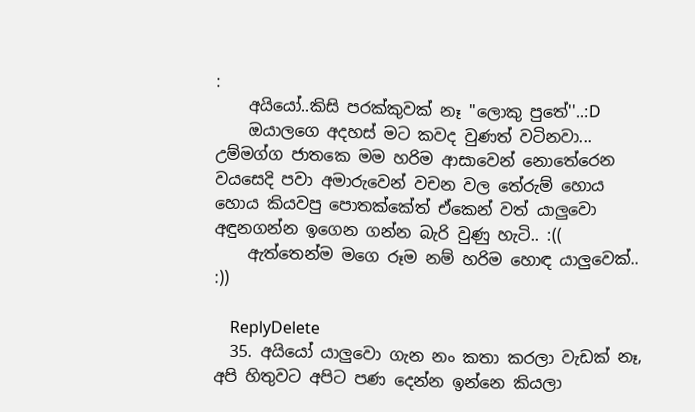:
    අයියෝ..කිසි පරක්කුවක් නෑ ''ලොකු පුතේ''..:D
    ඔයාලගෙ අදහස් මට කවද වුණත් වටිනවා... උම්මග්ග ජාතකෙ මම හරිම ආසාවෙන් නොතේරෙන වයසෙදි පවා අමාරුවෙන් වචන වල තේරුම් හොය හොය කියවපු පොතක්කේත් ඒකෙන් වත් යාලුවො අඳුනගන්න ඉගෙන ගන්න බැරි වුණු හැටි.. :((
    ඇත්තෙන්ම මගෙ රූම නම් හරිම හොඳ යාලුවෙක්.. :))

    ReplyDelete
  35. අයියෝ යාලුවො ගැන නං කතා කරලා වැඩක් නෑ, අපි හිතුවට අපිට පණ දෙන්න ඉන්නෙ කියලා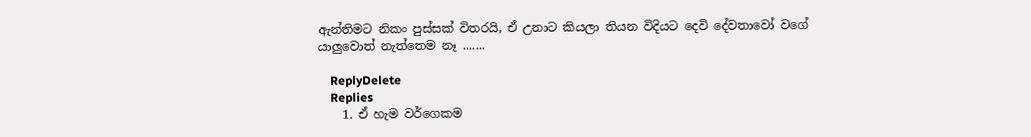ඇන්තිමට නිකං පුස්සක් විතරයි, ඒ උනාට කියලා තියන විදියට දෙවි දේවතාවෝ වගේ යාලුවොත් නැත්තෙම නෑ .......

    ReplyDelete
    Replies
    1. ඒ හැම වර්ගෙකම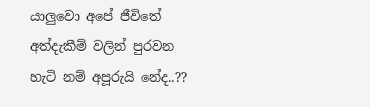යාලුවො අපේ ජීවිතේ අත්දැකීම් වලින් පුරවන හැටි නම් අපූරුයි නේද..??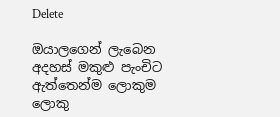Delete

ඔයාලගෙන් ලැබෙන අදහස් මකුළු පැංචිට ඇත්තෙන්ම ලොකුම ලොකු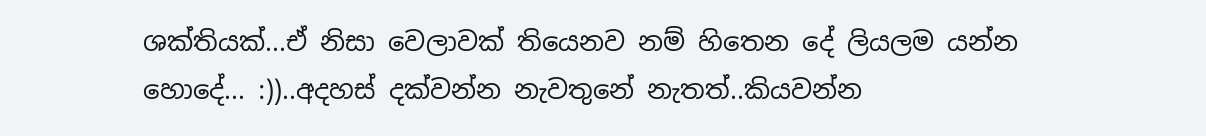ශක්තියක්...ඒ නිසා වෙලාවක් තියෙනව නම් හිතෙන දේ ලියලම යන්න හොදේ... :))..අදහස් දක්වන්න නැවතුනේ නැතත්..කියවන්න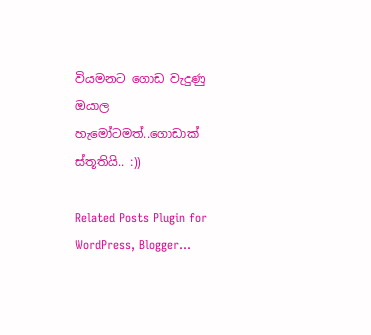වියමනට ගොඩ වැදුණු ඔයාල හැමෝටමත්..ගොඩාක් ස්තූතියි.. :))

Related Posts Plugin for WordPress, Blogger...